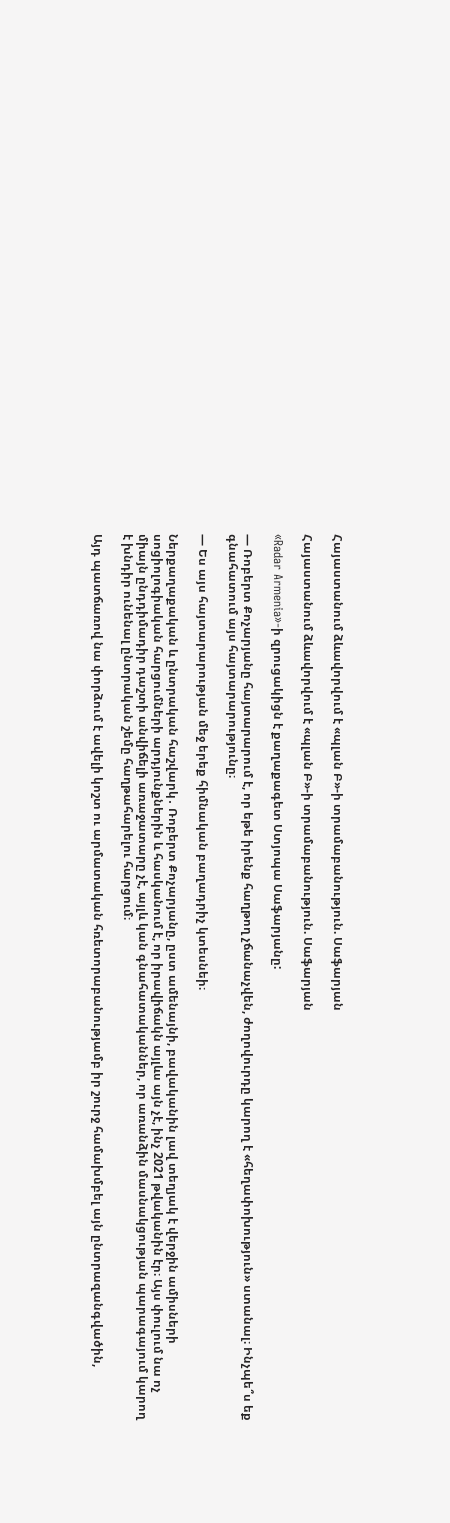Հայաստանում ձևավորվում է «պլան Բ»-ի տրամաբանություն. Սաֆարյան

Հայաստանում ձևավորվում է «պլան Բ»-ի տրամաբանություն. Սաֆարյան

«Radar Armenia»-ի զրուցակիցն է քաղաքագետ Ստյոպա Սաֆարյանը:

— Ռոբերտ Քոչարյանը հայտարարում է, որ եթե իրենք հաղթող չճանաչվեն, ժողովուրդը կարող է «հեղափոխություն» ստանալ։ Ինչպե՞ս եք գնահատում այս հայտարարությունը։

— Ես այս հայտարարության մեջ երեք հիմնական բաղադրիչ կտեսնեի։

Ներքաղաքական և ընտրական հաշվարկ․ Ռոբերտ Քոչարյանը, ըստ ամենայնի, բավականին լավ տեղյակ է վերջին ամիսների սոցիոլոգիական հարցումների արդյունքներին և հասկանում է, որ իրավիճակն այլևս այն չէ, ինչ 2021 թվականին էր։ Այս փուլում նա ոչ միայն ընդդիմադիր դաշտի անվիճելի առաջատարը չէ, այլև կան գնահատականներ, որ առանձին մասնակցության պարագայում կարող է խնդիր ունենալ ընտրական շեմը հաղթահարելու հարցում։

Այդ պատճառով նա փորձում է ավելի կոշտ ու արմատական հռետորաբանությամբ իր շուրջ համախմբել այն ընտրազանգվածին,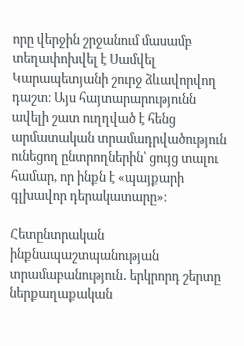որը վերջին շրջանում մասամբ տեղափոխվել է Սամվել Կարապետյանի շուրջ ձևավորվող դաշտ։ Այս հայտարարությունն ավելի շատ ուղղված է հենց արմատական տրամադրվածություն ունեցող ընտրողներին՝ ցույց տալու համար, որ ինքն է «պայքարի գլխավոր դերակատարը»։

Հետընտրական ինքնապաշտպանության տրամաբանություն․ երկրորդ շերտը ներքաղաքական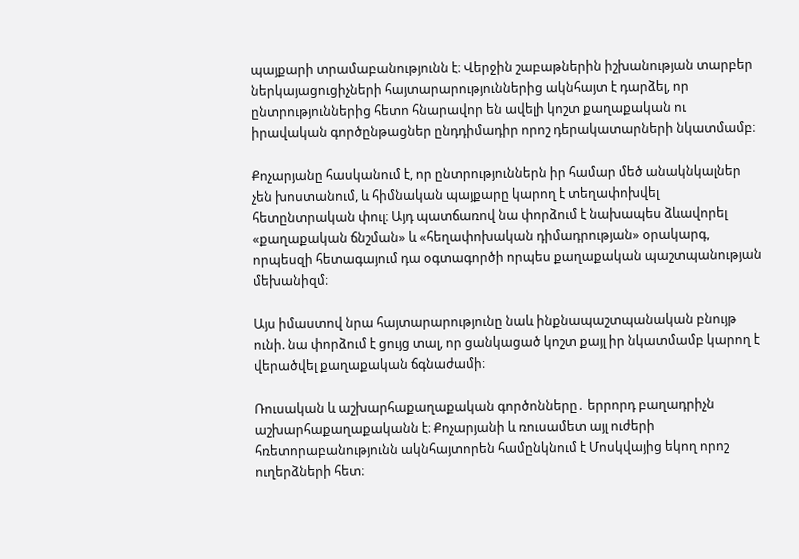պայքարի տրամաբանությունն է։ Վերջին շաբաթներին իշխանության տարբեր ներկայացուցիչների հայտարարություններից ակնհայտ է դարձել, որ ընտրություններից հետո հնարավոր են ավելի կոշտ քաղաքական ու իրավական գործընթացներ ընդդիմադիր որոշ դերակատարների նկատմամբ։

Քոչարյանը հասկանում է, որ ընտրություններն իր համար մեծ անակնկալներ չեն խոստանում, և հիմնական պայքարը կարող է տեղափոխվել հետընտրական փուլ։ Այդ պատճառով նա փորձում է նախապես ձևավորել «քաղաքական ճնշման» և «հեղափոխական դիմադրության» օրակարգ, որպեսզի հետագայում դա օգտագործի որպես քաղաքական պաշտպանության մեխանիզմ։

Այս իմաստով նրա հայտարարությունը նաև ինքնապաշտպանական բնույթ ունի. նա փորձում է ցույց տալ, որ ցանկացած կոշտ քայլ իր նկատմամբ կարող է վերածվել քաղաքական ճգնաժամի։

Ռուսական և աշխարհաքաղաքական գործոնները․ երրորդ բաղադրիչն աշխարհաքաղաքականն է։ Քոչարյանի և ռուսամետ այլ ուժերի հռետորաբանությունն ակնհայտորեն համընկնում է Մոսկվայից եկող որոշ ուղերձների հետ։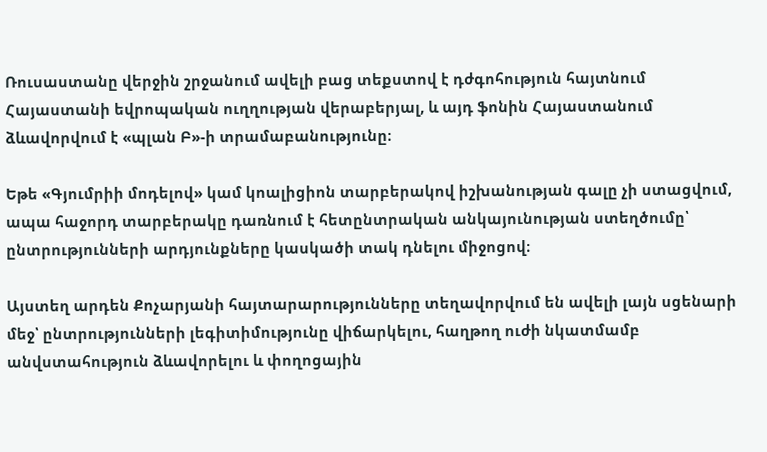Ռուսաստանը վերջին շրջանում ավելի բաց տեքստով է դժգոհություն հայտնում Հայաստանի եվրոպական ուղղության վերաբերյալ, և այդ ֆոնին Հայաստանում ձևավորվում է «պլան Բ»-ի տրամաբանությունը։

Եթե «Գյումրիի մոդելով» կամ կոալիցիոն տարբերակով իշխանության գալը չի ստացվում, ապա հաջորդ տարբերակը դառնում է հետընտրական անկայունության ստեղծումը՝ ընտրությունների արդյունքները կասկածի տակ դնելու միջոցով։

Այստեղ արդեն Քոչարյանի հայտարարությունները տեղավորվում են ավելի լայն սցենարի մեջ՝ ընտրությունների լեգիտիմությունը վիճարկելու, հաղթող ուժի նկատմամբ անվստահություն ձևավորելու և փողոցային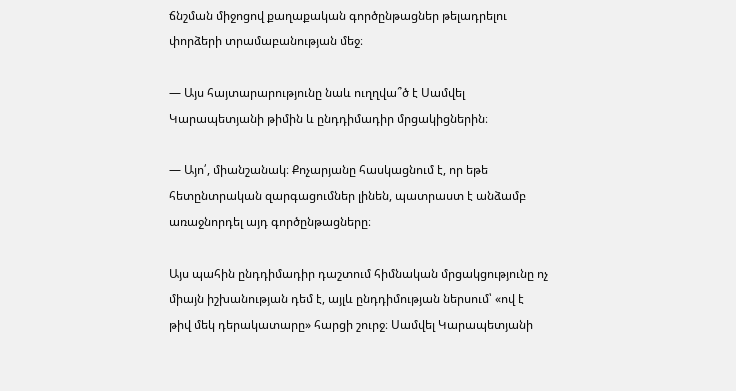ճնշման միջոցով քաղաքական գործընթացներ թելադրելու փորձերի տրամաբանության մեջ։

— Այս հայտարարությունը նաև ուղղվա՞ծ է Սամվել Կարապետյանի թիմին և ընդդիմադիր մրցակիցներին։

— Այո՛, միանշանակ։ Քոչարյանը հասկացնում է, որ եթե հետընտրական զարգացումներ լինեն, պատրաստ է անձամբ առաջնորդել այդ գործընթացները։

Այս պահին ընդդիմադիր դաշտում հիմնական մրցակցությունը ոչ միայն իշխանության դեմ է, այլև ընդդիմության ներսում՝ «ով է թիվ մեկ դերակատարը» հարցի շուրջ։ Սամվել Կարապետյանի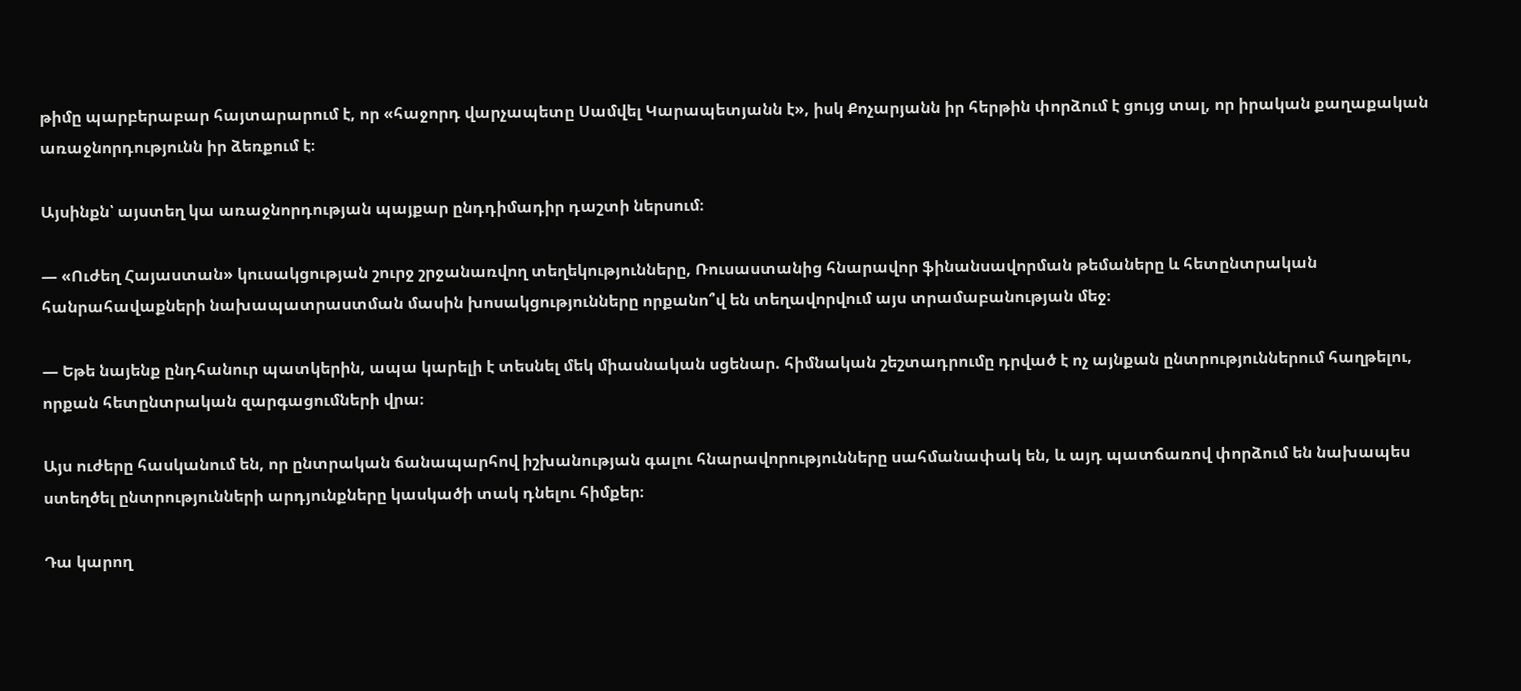թիմը պարբերաբար հայտարարում է, որ «հաջորդ վարչապետը Սամվել Կարապետյանն է», իսկ Քոչարյանն իր հերթին փորձում է ցույց տալ, որ իրական քաղաքական առաջնորդությունն իր ձեռքում է։

Այսինքն՝ այստեղ կա առաջնորդության պայքար ընդդիմադիր դաշտի ներսում։

— «Ուժեղ Հայաստան» կուսակցության շուրջ շրջանառվող տեղեկությունները, Ռուսաստանից հնարավոր ֆինանսավորման թեմաները և հետընտրական հանրահավաքների նախապատրաստման մասին խոսակցությունները որքանո՞վ են տեղավորվում այս տրամաբանության մեջ։

— Եթե նայենք ընդհանուր պատկերին, ապա կարելի է տեսնել մեկ միասնական սցենար. հիմնական շեշտադրումը դրված է ոչ այնքան ընտրություններում հաղթելու, որքան հետընտրական զարգացումների վրա։

Այս ուժերը հասկանում են, որ ընտրական ճանապարհով իշխանության գալու հնարավորությունները սահմանափակ են, և այդ պատճառով փորձում են նախապես ստեղծել ընտրությունների արդյունքները կասկածի տակ դնելու հիմքեր։

Դա կարող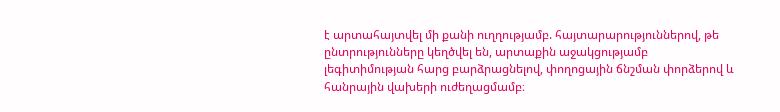է արտահայտվել մի քանի ուղղությամբ. հայտարարություններով, թե ընտրությունները կեղծվել են, արտաքին աջակցությամբ լեգիտիմության հարց բարձրացնելով, փողոցային ճնշման փորձերով և հանրային վախերի ուժեղացմամբ։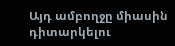Այդ ամբողջը միասին դիտարկելու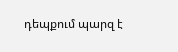դեպքում պարզ է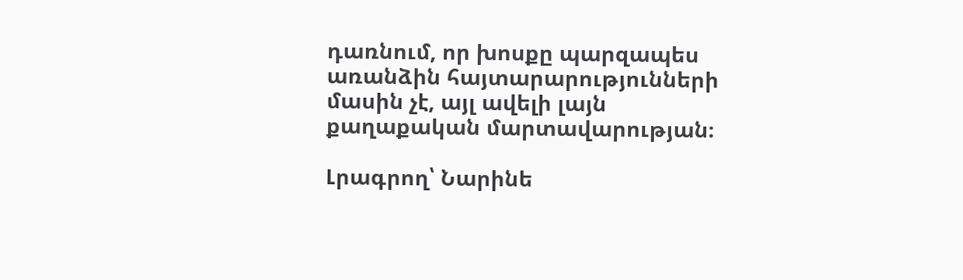դառնում, որ խոսքը պարզապես առանձին հայտարարությունների մասին չէ, այլ ավելի լայն քաղաքական մարտավարության։

Լրագրող՝ Նարինե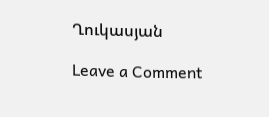Ղուկասյան

Leave a Comment